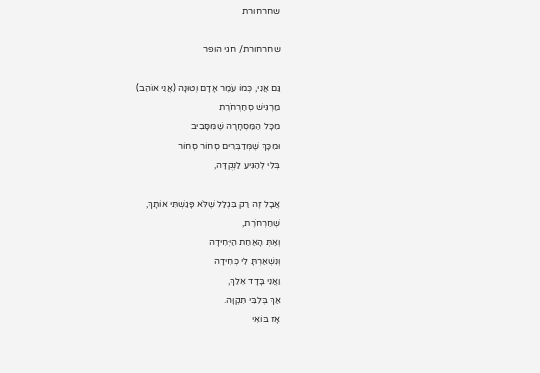שחרחורת

שחרחורת/ חגי הופר

גַּם אֲנִי, כְּמוֹ עֹמֶר אָדָם וְטוּנָה (אֲנִי אוֹהֵב)
מַרְגִּישׁ סְחַרְחֹרֶת
מִכָּל הַמַּסְחָרָה שֶׁמִּסָּבִיב
וּמִכָּךְ שֶׁמְּדַבְּרִים סְחוֹר סְחוֹר
בְּלִי לְהַגִּיעַ לַנְּקֻדָּה,

אֲבָל זֶה רַק בִּגְלַל שֶׁלֹּא פָּגַשְׁתִּי אוֹתָךְ,
שְׁחַרְחֹרֶת,
וְאַתְּ הָאַחַת הַיְּחִידָה
וְנִשְׁאַרְתָּ לִי כְּחִידָה
וַאֲנִי בָּדָד אֵלֵךְ,
אַךְ בְּלִבִּי תִּקְוָה.
אָז בּוֹאִי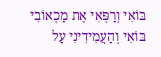בּוֹאִי וְרַפְּאִי אֶת מַכְאוֹבִי
בּוֹאִי וְהַעֲמִידִינִי עַל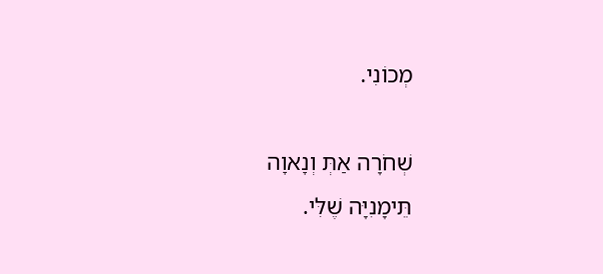מְכוֹנִי.

שְׁחֹרָה אַתְּ וְנָאוָה
תֵּימָנִיָּה שֶׁלִּי.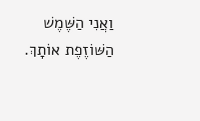וַאֲנִי הַשֶּׁמֶשׁ הַשּׁוֹזֶפֶת אוֹתָךְ.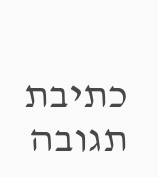כתיבת תגובה